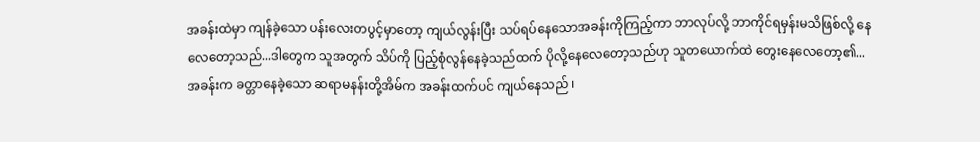အခန်းထဲမှာ ကျန်ခဲ့သော ပန်းလေးတပွင့်မှာတော့ ကျယ်လွန်းပြီး သပ်ရပ်နေသောအခန်းကိုကြည့်ကာ ဘာလုပ်လို့ ဘာကိုင်ရမှန်းမသိဖြစ်လို့ နေလေတော့သည်...ဒါတွေက သူအတွက် သိပ်ကို ပြည့်စုံလွန်နေခဲ့သည်ထက် ပိုလို့နေလေတော့သည်ဟု သူတယောက်ထဲ တွေးနေလေတော့၏...
အခန်းက ခတ္တာနေခဲ့သော ဆရာမနန်းတို့အိမ်က အခန်းထက်ပင် ကျယ်နေသည် ၊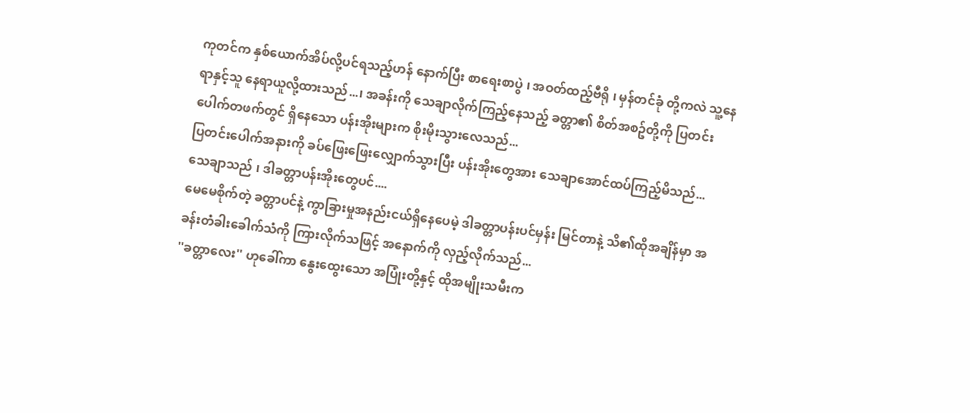ကုတင်က နှစ်ယောက်အိပ်လို့ပင်ရသည့်ဟန် နောက်ပြီး စာရေးစာပွဲ ၊ အဝတ်ထည့်ဗီရို ၊ မှန်တင်ခုံ တို့ကလဲ သူ့နေရာနှင့်သူ နေရာယူလို့ထားသည်...၊ အခန်းကို သေချာလိုက်ကြည့်နေသည့် ခတ္တာ၏ စိတ်အစဥ်တို့ကို ပြတင်းပေါက်တဖက်တွင် ရှိနေသော ပန်းအိုးများက စိုးမိုးသွားလေသည်...
ပြတင်းပေါက်အနားကို ခပ်ဖြေးဖြေးလျှောက်သွားပြီး ပန်းအိုးတွေအား သေချာအောင်ထပ်ကြည့်မိသည်...
သေချာသည် ၊ ဒါခတ္တာပန်းအိုးတွေပင်....
မေမေစိုက်တဲ့ ခတ္တာပင်နဲ့ ကွာခြားမှုအနည်းငယ်ရှိနေပေမဲ့ ဒါခတ္တာပန်းပင်မှန်း မြင်တာနဲ့ သိ၏ထိုအချိန်မှာ အခန်းတံခါးခေါက်သံကို ကြားလိုက်သဖြင့် အနောက်ကို လှည့်လိုက်သည်...
''ခတ္တာလေး'' ဟုခေါ်ကာ နွေးထွေးသော အပြုံးတို့နှင့် ထိုအမျိုးသမီးက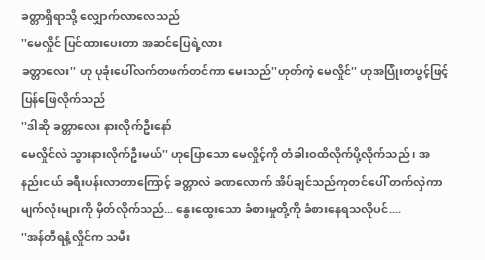ခတ္တာရှိရာသို့ လျှောက်လာလေသည်
''မေလှိုင် ပြင်ထားပေးတာ အဆင်ပြေရဲ့လား
ခတ္တာလေး'' ဟု ပုခုံးပေါ်လက်တဖက်တင်ကာ မေးသည်''ဟုတ်ကဲ့ မေလှိုင်'' ဟုအပြုံးတပွင့်ဖြင့် ပြန်ဖြေလိုက်သည်
''ဒါဆို ခတ္တာလေး နားလိုက်ဦးနော်
မေလှိုင်လဲ သွားနားလိုက်ဦးမယ်'' ဟုပြောသော မေလှိုင့်ကို တံခါးဝထိလိုက်ပို့လိုက်သည် ၊ အနည်းငယ် ခရီးပန်းလာတာကြောင့် ခတ္တာလဲ ခဏလောက် အိပ်ချင်သည်ကုတင်ပေါ် တက်လှဲကာ မျက်လုံးများကို မှိတ်လိုက်သည်... နွေးထွေးသော ခံစားမှုတို့ကို ခံစားနေရသလိုပင်....
''အန်တီရနံ့လှိုင်က သမီး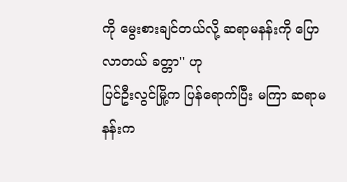ကို မွေးစားချင်တယ်လို့ ဆရာမနန်းကို ပြောလာတယ် ခတ္တာ'' ဟု
ပြင်ဦးလွင်မြို့က ပြန်ရောက်ပြီး မကြာ ဆရာမနန်းက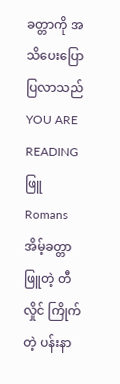ခတ္တာကို အသိပေးပြောပြလာသည်
YOU ARE READING
ဖြူ
Romansအိမ့်ခတ္တာဖြူတဲ့ တီလှိုင် ကြိုက်တဲ့ ပန်းနာ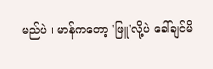မည်ပဲ ၊ မာန်ကတော့ 'ဖြူ'လို့ပဲ ခေါ်ချင်မိ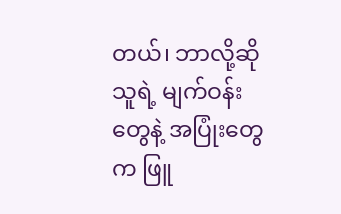တယ်၊ ဘာလို့ဆို သူရဲ့ မျက်ဝန်းတွေနဲ့ အပြုံးတွေက ဖြူ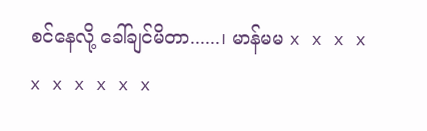စင်နေလို့ ခေါ်ချင်မိတာ......၊ မာန်မမ x x x x x x x x x x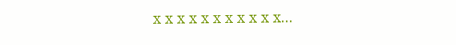x x x x x x x x x x x...